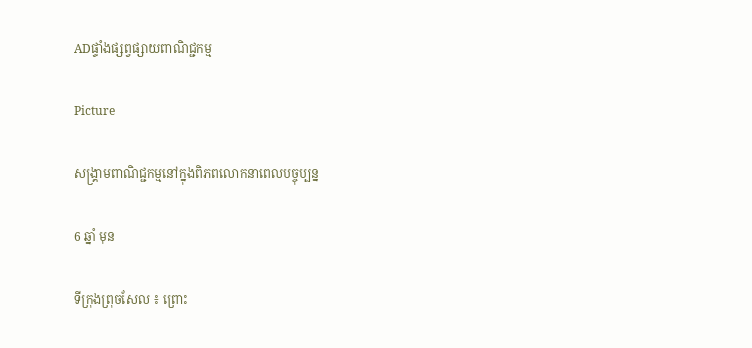ADផ្ទាំងផ្សព្វផ្សាយពាណិជ្ជកម្ម

Picture

សង្គ្រាមពាណិជ្ជកម្មនៅក្នុងពិភពលោកនាពេលបច្ចុប្បន្ន

6 ឆ្នាំ មុន

ទីក្រុងព្រុចសែល ៖ ព្រោះ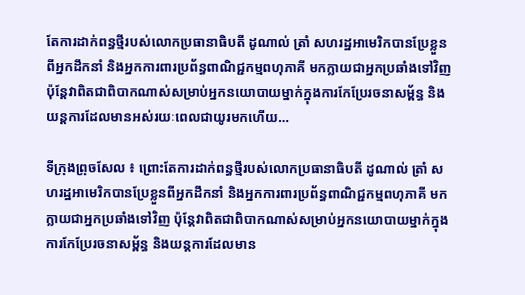តែការដាក់ពន្ធថ្មីរបស់លោកប្រធានាធិបតី ដូណាល់ ត្រាំ សហរដ្ឋអាមេរិកបានប្រែខ្លួនពីអ្នកដឹកនាំ និងអ្នកការពារប្រព័ន្ធពាណិជ្ជកម្មពហុភាគី មកក្លាយជាអ្នកប្រឆាំងទៅវិញ ប៉ុន្តែវាពិតជាពិបាកណាស់សម្រាប់អ្នកនយោបាយម្នាក់ក្នុងការកែប្រែរចនាសម្ព័ន្ធ និងយន្តការដែលមានអស់រយៈពេលជាយូរមកហើយ…

ទីក្រុងព្រុចសែល ៖ ព្រោះតែការដាក់ពន្ធថ្មីរបស់លោកប្រធានាធិបតី ដូណាល់ ត្រាំ សហរដ្ឋអាមេរិកបានប្រែខ្លួនពីអ្នកដឹកនាំ និងអ្នកការពារប្រព័ន្ធពាណិជ្ជកម្មពហុភាគី មកក្លាយជាអ្នកប្រឆាំងទៅវិញ ប៉ុន្តែវាពិតជាពិបាកណាស់សម្រាប់អ្នកនយោបាយម្នាក់ក្នុងការកែប្រែរចនាសម្ព័ន្ធ និងយន្តការដែលមាន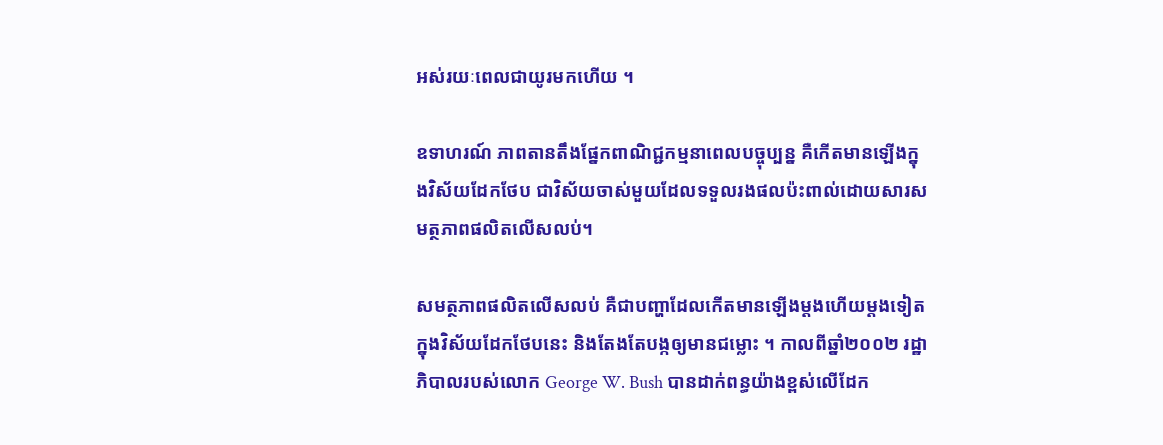អស់រយៈពេលជាយូរមកហើយ ។

ឧទាហរណ៍ ភាពតានតឹងផ្នែកពាណិជ្ជកម្មនាពេលបច្ចុប្បន្ន គឺកើតមានឡើងក្នុងវិស័យដែកថែប ជាវិស័យចាស់មួយដែលទទួលរងផលប៉ះពាល់ដោយសារសមត្ថភាពផលិតលើសលប់។

សមត្ថភាពផលិតលើសលប់ គឺជាបញ្ហាដែលកើតមានឡើងម្តងហើយម្តងទៀតក្នុងវិស័យដែកថែបនេះ និងតែងតែបង្កឲ្យមានជម្លោះ ។ កាលពីឆ្នាំ២០០២ រដ្ឋាភិបាលរបស់លោក George W. Bush បានដាក់ពន្ធយ៉ាងខ្ពស់លើដែក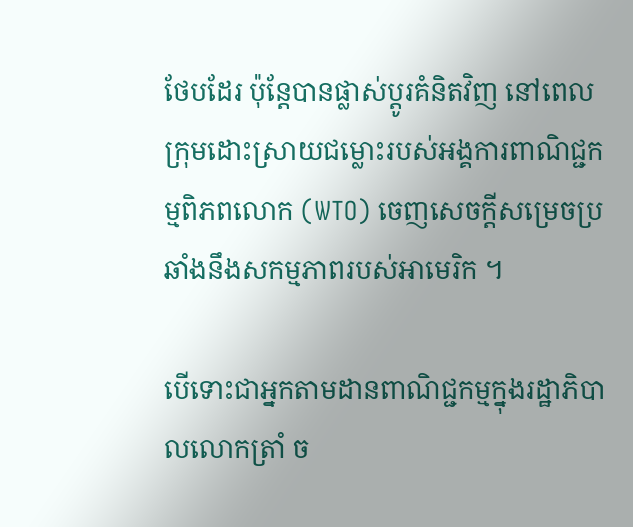ថែបដែរ ប៉ុន្តែបានផ្លាស់ប្តូរគំនិតវិញ នៅពេលក្រុមដោះស្រាយជម្លោះរបស់អង្គការពាណិជ្ជកម្មពិភពលោក (WTO) ចេញសេចក្តីសម្រេចប្រឆាំងនឹងសកម្មភាពរបស់អាមេរិក ។

បើទោះជាអ្នកតាមដានពាណិជ្ជកម្មក្នុងរដ្ឋាភិបាលលោកត្រាំ ច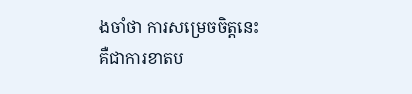ងចាំថា ការសម្រេចចិត្តនេះ គឺជាការខាតប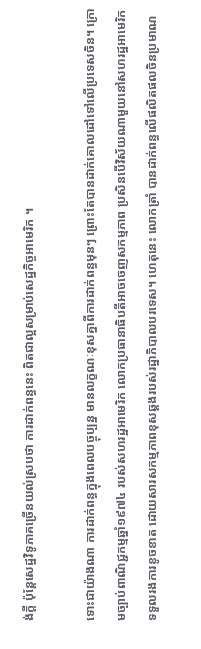ង់ក្តី ប៉ុន្តែសេដ្ឋវិទូភាគច្រើនយល់ស្របថា ការដាក់ពន្ធនេះ ពិតជាល្អសម្រាប់សេដ្ឋកិច្ចអាមេរិក ។

ទោះជាយ៉ាងណា ការដាក់ពន្ធក្នុងពេលបច្ចុប្បន្ន មានលក្ខណៈខុសគ្នាពីការដាក់ពន្ធមុនៗ ព្រោះតែបានដាក់គោលដៅទៅលើប្រទេសចិន។ ក្រោមច្បាប់ពាណិជ្ជកម្មឆ្នាំ១៩៧៤ របស់សហរដ្ឋអាមេរិក លោកប្រធានាធិបតីអាចចេញសកម្មភាព ប្រសិនបើវិស័យណាមួយនៅសហរដ្ឋអាមេរិកទទួលរងការខូចខាត ដោយសារសកម្មភាពខុសឆ្គងរបស់រដ្ឋាភិបាលបរទេស។ ហេតុនេះ លោកត្រាំ បានដាក់ពន្ធលើផលិតផលចិនប្រមាណ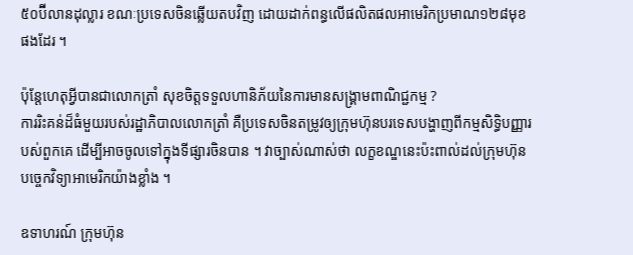៥០ប៊ីលានដុល្លារ ខណៈប្រទេសចិនឆ្លើយតបវិញ ដោយដាក់ពន្ធលើផលិតផលអាមេរិកប្រមាណ១២៨មុខផងដែរ ។

ប៉ុន្តែហេតុអ្វីបានជាលោកត្រាំ សុខចិត្តទទួលហានិភ័យនៃការមានសង្គ្រាមពាណិជ្ជកម្ម ?
ការរិះគន់ដ៏ធំមួយរបស់រដ្ឋាភិបាលលោកត្រាំ គឺប្រទេសចិនតម្រូវឲ្យក្រុមហ៊ុនបរទេសបង្ហាញពីកម្មសិទ្ធិបញ្ញារបស់ពួកគេ ដើម្បីអាចចូលទៅក្នុងទីផ្សារចិនបាន ។ វាច្បាស់ណាស់ថា លក្ខខណ្ឌនេះប៉ះពាល់ដល់ក្រុមហ៊ុនបច្ចេកវិទ្យាអាមេរិកយ៉ាងខ្លាំង ។

ឧទាហរណ៍ ក្រុមហ៊ុន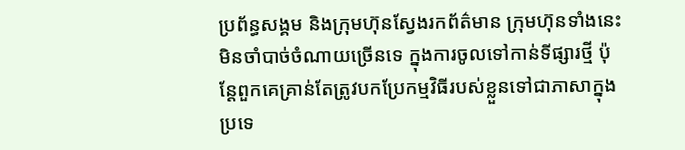ប្រព័ន្ធសង្គម និងក្រុមហ៊ុនស្វែងរកព័ត៌មាន ក្រុមហ៊ុនទាំងនេះមិនចាំបាច់ចំណាយច្រើនទេ ក្នុងការចូលទៅកាន់ទីផ្សារថ្មី ប៉ុន្តែពួកគេគ្រាន់តែត្រូវបកប្រែកម្មវិធីរបស់ខ្លួនទៅជាភាសាក្នុងប្រទេ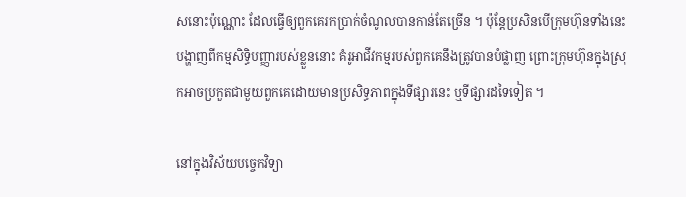សនោះប៉ុណ្ណោះ ដែលធ្វើឲ្យពួកគេរកប្រាក់ចំណូលបានកាន់តែច្រើន ។ ប៉ុន្តែប្រសិនបើក្រុមហ៊ុនទាំងនេះបង្ហាញពីកម្មសិទ្ធិបញ្ញារបស់ខ្លួននោះ គំរូអាជីវកម្មរបស់ពួកគេនឹងត្រូវបានបំផ្លាញ ព្រោះក្រុមហ៊ុនក្នុងស្រុកអាចប្រកួតជាមួយពួកគេដោយមានប្រសិទ្ធភាពក្នុងទីផ្សារនេះ ឬទីផ្សារដទៃទៀត ។

នៅក្នុងវិស័យបច្ចេកវិទ្យា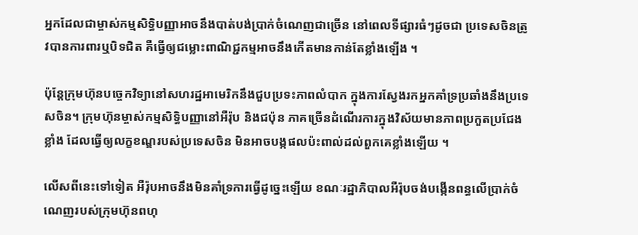អ្នកដែលជាម្ចាស់កម្មសិទ្ធិបញ្ញាអាចនឹងបាត់បង់ប្រាក់ចំណេញជាច្រើន នៅពេលទីផ្សារធំៗដូចជា ប្រទេសចិនត្រូវបានការពារឬបិទជិត គឺធ្វើឲ្យជម្លោះពាណិជ្ជកម្មអាចនឹងកើតមានកាន់តែខ្លាំងឡើង ។

ប៉ុន្តែក្រុមហ៊ុនបច្ចេកវិទ្យានៅសហរដ្ឋអាមេរិកនឹងជួបប្រទះភាពលំបាក ក្នុងការស្វែងរកអ្នកគាំទ្រប្រឆាំងនឹងប្រទេសចិន។ ក្រុមហ៊ុនម្ចាស់កម្មសិទ្ធិបញ្ញានៅអឺរ៉ុប និងជប៉ុន ភាគច្រើនដំណើរការក្នុងវិស័យមានភាពប្រកួតប្រជែងខ្លាំង ដែលធ្វើឲ្យលក្ខខណ្ឌរបស់ប្រទេសចិន មិនអាចបង្កផលប៉ះពាល់ដល់ពួកគេខ្លាំងឡើយ ។

លើសពីនេះទៅទៀត អឺរ៉ុបអាចនឹងមិនគាំទ្រការធ្វើដូច្នេះឡើយ ខណៈរដ្ឋាភិបាលអឺរ៉ុបចង់បង្កើនពន្ធលើប្រាក់ចំណេញរបស់ក្រុមហ៊ុនពហុ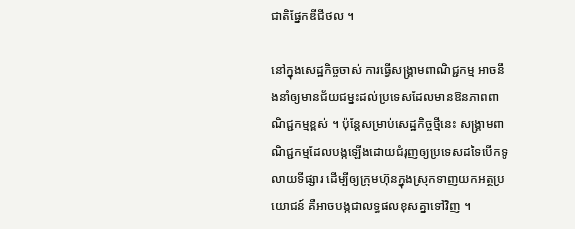ជាតិផ្នែកឌីជីថល ។

នៅក្នុងសេដ្ឋកិច្ចចាស់ ការធ្វើសង្គ្រាមពាណិជ្ជកម្ម អាចនឹងនាំឲ្យមានជ័យជម្នះដល់ប្រទេសដែលមានឱនភាពពាណិជ្ជកម្មខ្ពស់ ។ ប៉ុន្តែសម្រាប់សេដ្ឋកិច្ចថ្មីនេះ សង្គ្រាមពាណិជ្ជកម្មដែលបង្កឡើងដោយជំរុញឲ្យប្រទេសដទៃបើកទូលាយទីផ្សារ ដើម្បីឲ្យក្រុមហ៊ុនក្នុងស្រុកទាញយកអត្ថប្រយោជន៍ គឺអាចបង្កជាលទ្ធផលខុសគ្នាទៅវិញ ។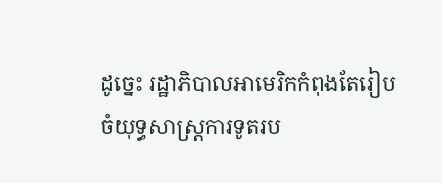ដូច្នេះ រដ្ឋាភិបាលអាមេរិកកំពុងតែរៀបចំយុទ្ធសាស្ត្រការទូតរប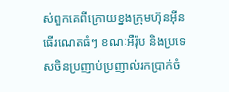ស់ពួកគេពីក្រោយខ្នងក្រុមហ៊ុនអ៊ីនធើរណេតធំៗ ខណៈអឺរ៉ុប និងប្រទេសចិនប្រញាប់ប្រញាល់រកប្រាក់ចំ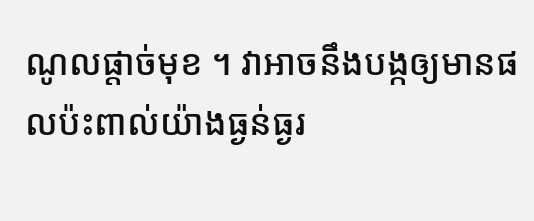ណូលផ្តាច់មុខ ។ វាអាចនឹងបង្កឲ្យមានផលប៉ះពាល់យ៉ាងធ្ងន់ធ្ងរ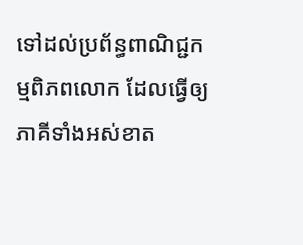ទៅដល់ប្រព័ន្ធពាណិជ្ជកម្មពិភពលោក ដែលធ្វើឲ្យភាគីទាំងអស់ខាត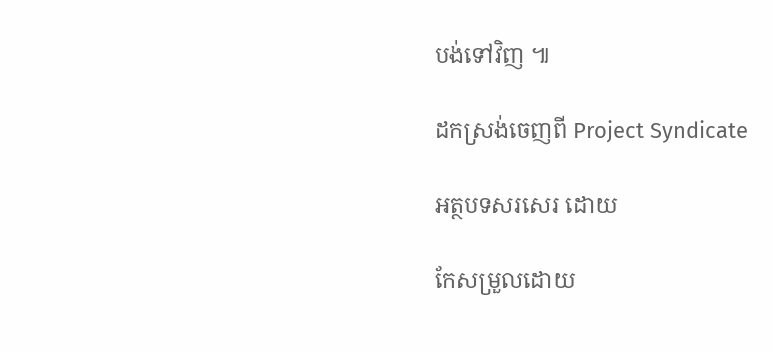បង់ទៅវិញ ៕

ដកស្រង់ចេញពី Project Syndicate

អត្ថបទសរសេរ ដោយ

កែសម្រួលដោយ